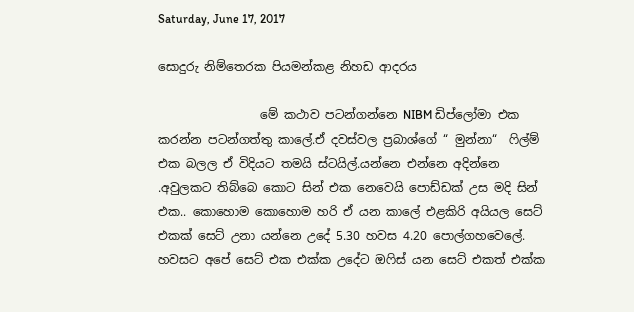Saturday, June 17, 2017

සොදුරු නිම්තෙරක පියමන්කළ නිහඩ ආදරය

                 මේ කථාව පටන්ගන්නෙ NIBM ඩිප්ලෝමා එක කරන්න පටන්ගත්තු කාලේ.ඒ දවස්වල ප්‍රබාශ්ගේ “ මුන්නා“  ෆිල්ම් එක බලල ඒ විදියට තමයි ස්ටයිල්.යන්නෙ එන්නෙ අදින්නෙ .අවුලකට තිබ්බෙ කොට සින් එක නෙවෙයි පොඩ්ඩක් උස මදි සින් එක.. කොහොම කොහොම හරි ඒ යන කාලේ එළකිරි අයියල සෙට් එ‍කක් සෙට් උනා යන්නෙ උදේ 5.30 හවස 4.20 පොල්ගහවෙලේ. හවසට අපේ සෙට් එක එක්ක උදේට ඔෆිස් යන සෙට් එකත් එක්ක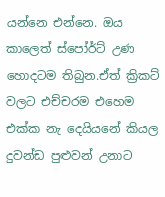යන්නෙ එන්නෙ. ඔය කාලෙත් ස්පෝර්ට් උණ හොදටම තිබුන.ඒත් ක්‍රිකට් වලට එච්චරම එහෙම එක්ක නැ දෙයියනේ කියල දුවන්ඩ පුළුවන් උනාට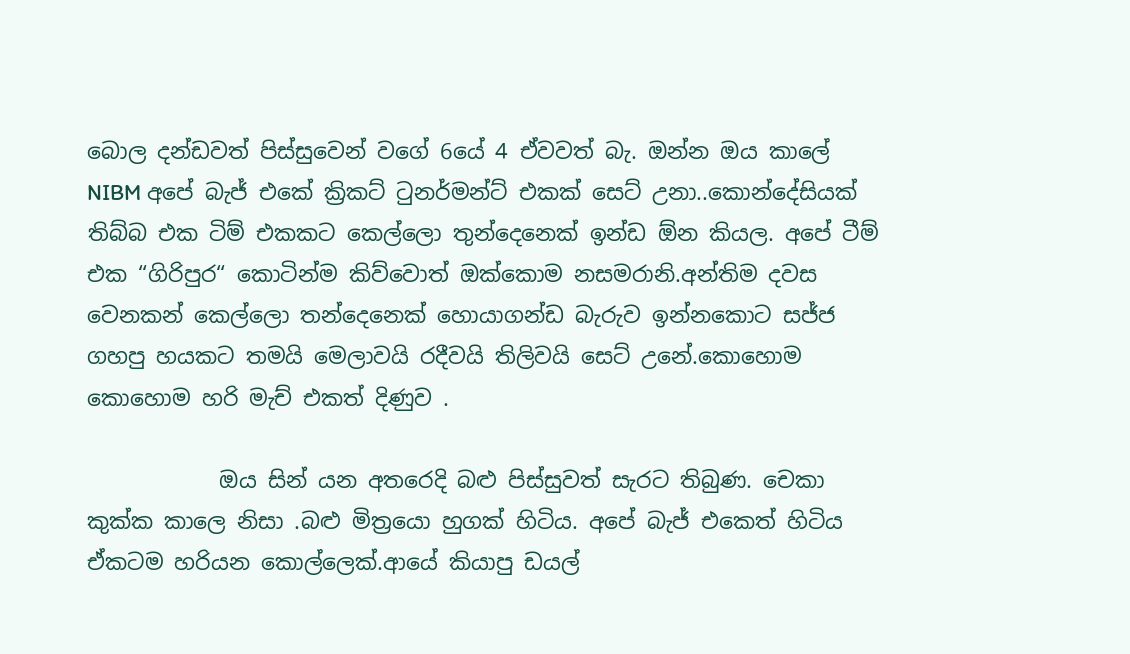බොල දන්ඩවත් පිස්සුවෙන් වගේ 6යේ 4 ඒවවත් බැ. ඔන්න ඔය කාලේ NIBM අපේ බැජ් එකේ ක්‍රිකට් ටුනර්මන්ට් එකක් සෙට් උනා..කොන්දේසියක් තිබ්බ එක ටිම් එකකට කෙල්ලො තුන්දෙනෙක් ඉන්ඩ ඕන කියල. අපේ ටීම් එක “ගිරිපුර“ කොටින්ම කිව්වොත් ඔක්කොම නසමරානි.අන්තිම දවස වෙනකන් කෙල්ලො තන්දෙනෙක් හොයාගන්ඩ බැරුව ඉන්නකොට සජ්ජ ගහපු හයකට තමයි මෙලාවයි රදීවයි තිලිවයි සෙට් උනේ.කොහොම කොහොම හරි මැච් එකත් දිණුව .

            ඔය සින් යන අතරෙදි බළු පිස්සුවත් සැරට තිබුණ. චෙකා කුක්ක කාලෙ නිසා .බළු මිත්‍රයො හුගක් හිටිය. අපේ බැජ් එකෙත් හිටිය ඒකටම හරියන කොල්ලෙක්.ආයේ කියාපු ඩයල්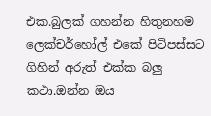එක.බුලක් ගහන්න හිතුනහම ලෙක්චර්හෝල් එකේ පිටිපස්සට ගිහින් අරුත් එක්ක බලු කථා.ඔන්න ඔය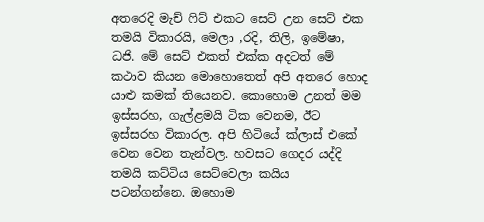අතරෙදි මැච් ෆිට් එකට සෙට් උන සෙට් එක තමයි විකාරයි, මෙලා ,රදි, තිලි, ඉමේෂා, ධජි. මේ සෙට් එකත් එක්ක අදටත් මේ කථාව කියන මොහොතෙත් අපි අතරෙ හොද යාළු කමක් තියෙනව. කොහොම උනත් මම ඉස්සරහ, ගැල්ළමයි ටික වෙනම, ඊට ඉස්සරහ විකාරල. අපි හිටියේ ක්ලාස් එකේ වෙන වෙන තැන්වල. හවසට ගෙදර යද්දි තමයි කට්ටිය සෙට්වෙලා කයිය පටන්ගන්නෙ. ඔහොම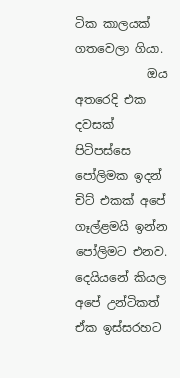ටික කාලයක් ගතවෙලා ගියා.
            ඔය අතරෙදි එක දවසක් පිටිපස්සෙ පෝලිමක ඉදන් චිට් එකක් අපේ ගෑල්ළමයි ඉන්න පෝලිමට එනව. දෙයියනේ කියල අපේ උන්ටිකත් ඒක ඉස්සරහට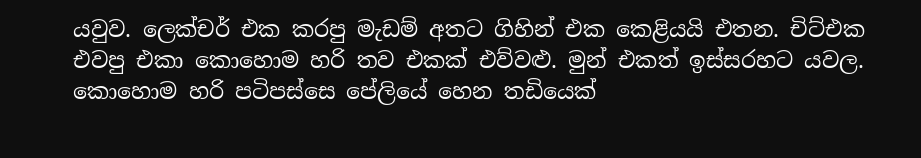යවුව. ලෙක්චර් එක කරපු මැඩම් අතට ගිහින් එක කෙළියයි එතන. චිට්එක එවපු එකා කොහොම හරි තව එකක් එව්වළු. මුන් එකත් ඉස්සරහට යවල. කොහොම හරි පටිපස්සෙ පේලියේ හෙන තඩියෙක්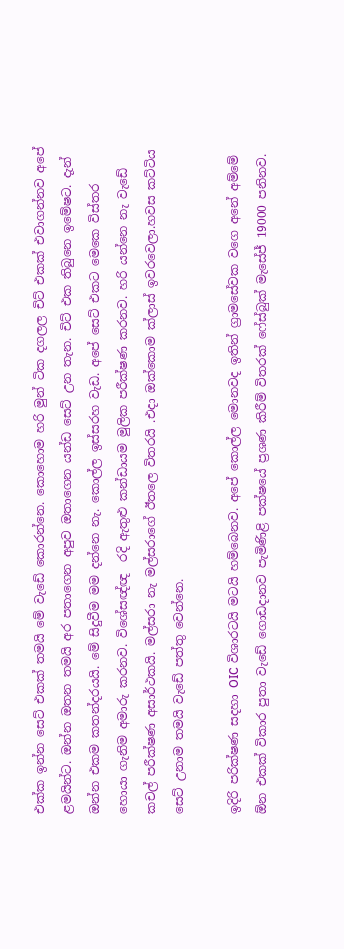එක්ක ඉන්න සෙට් එකක් තමයි මේ වැඩේ කොරන්නෙ. කොහොම හරි මුන් ටික දගලල චිට් එකක් එවාගන්නව අපේ ළමයින්ට. ඔන්න ඔතන තමයි අර පතාගෙන අපුව ඔතාගෙන යන්ඩ සෙට් උන තැන. චිට් එක තිබුනෙ ඉමේෂට. දැන් ඔන්න එකම කතන්දරයයි. මේ සිදුවීම මම දන්නෙ නැ. කොල්ල ඉස්සරහ වැඩ. අපේ සෙට් එකට මෙකෙ විස්තර හොයා ගැනිම අමාරු කරනව. විශේසඥ්ඥ  රදි ඇතුළු කන්ඩායම මුලික පරීක්ෂණ කරනව. හරි යන්නෙ නැ වැඩේ කචල් පරීක්ෂණ අසාර්ථකයි. මල්සරා නැ මල්සරාගේ ඊතලෙ විතරයි .එදා ඔක්කොම ක්ලාස් ඉවරවෙලා.හවස කට්ටිය සෙට් උනාම තමයි වැඩේ පත්තු වෙන්නෙ.

ඉදිරි පරික්ෂණ සදහා OIC විශාරටයි මටයි හම්බෙනව. අපේ කොල්ල මොනවද ඉතින් ග්‍රාමසේවක වගෙ අනේ අම්මේ ඕන එකක් විකාර පුතා වැඩේ ගොඩදානව පැමිණිළි පක්ෂයේ ප්‍රශණ කිරීම් විතරක් ෆේස්බුක් මැසේජ් 19000 පනිනව.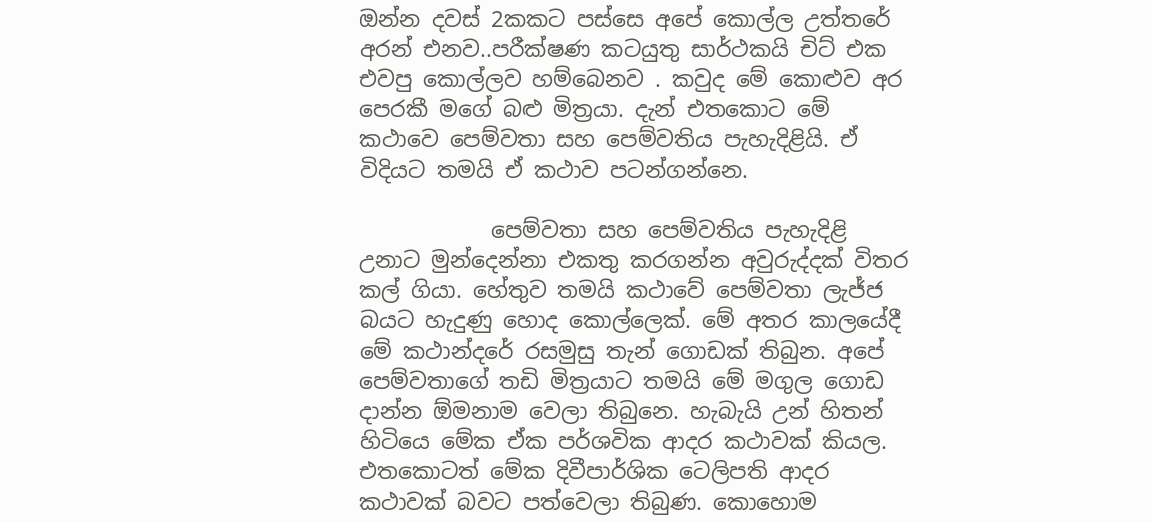ඔන්න දවස් 2කකට පස්සෙ අපේ කොල්ල උත්තරේ අරන් එනව..පරීක්ෂණ කටයුතු සාර්ථකයි චිට් එක එවපු කොල්ලව හම්බෙනව . කවුද මේ කොළුව අර පෙරකී මගේ බළු මිත්‍රයා. දැන් එතකොට මේ කථාවෙ පෙම්වතා සහ පෙම්වතිය පැහැදිළියි. ඒ විදියට තමයි ඒ කථාව පටන්ගන්නෙ.

            පෙම්වතා සහ පෙම්වතිය පැහැදිළි උනාට මුන්දෙන්නා එකතු කරගන්න අවුරුද්දක් විතර කල් ගියා. හේතුව තමයි කථාවේ පෙම්වතා ලැජ්ජ බයට හැදුණු හොද කොල්ලෙක්. මේ අතර කාලයේදී මේ කථාන්දරේ රසමුසු තැන් ගොඩක් තිබුන. අපේ පෙම්වතාගේ තඩි මිත්‍රයාට තමයි මේ මගුල ගොඩ දාන්න ඕමනාම වෙලා තිබුනෙ. හැබැයි උන් හිතන් හිටියෙ මේක ඒක පර්ශවික ආදර කථාවක් කියල. එතකොටත් මේක දිවීපාර්ශික ටෙලිපති ආදර කථාවක් බවට පත්වෙලා තිබුණ. කොහොම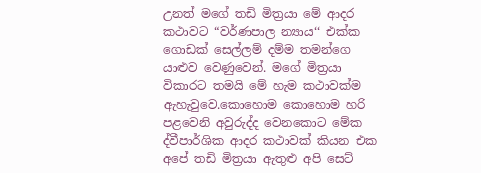උනත් මගේ තඩි මිත්‍රයා මේ ආදර කථාවට “වර්ණපාල න්‍යාය‘‘ එක්ක ගොඩක් සෙල්ලම් දම්ම තමන්ගෙ යාළුව වෙණුවෙන්. මගේ මිත්‍රයා විකාරට තමයි මේ හැම කථාවක්ම ඇහැවුවෙ.කොහොම කොහොම හරි පළවෙනි අවුරුද්ද වෙනකොට මේක ද්වීපාර්ශික ආදර කථාවක් කියන එක අපේ තඩි මිත්‍රයා ඇතුළු අපි සෙට්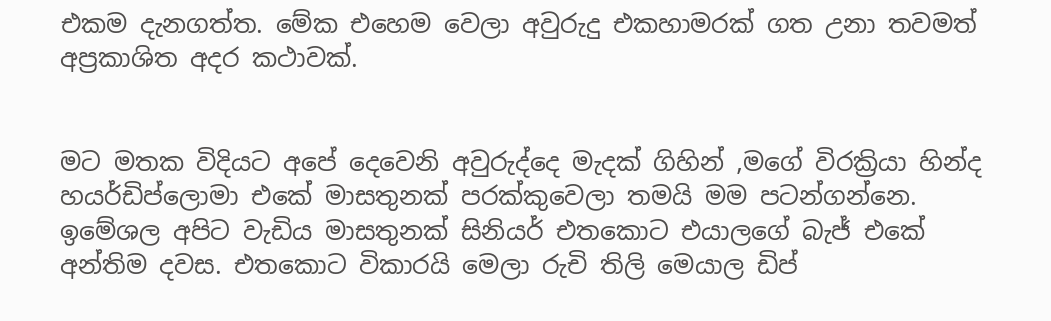එකම දැනගත්ත. මේක එහෙම වෙලා අවුරුදු එකහාමරක් ගත උනා තවමත් අප්‍රකාශිත අදර කථාවක්.


මට මතක විදියට අපේ දෙවෙනි අවුරුද්දෙ මැදක් ගිහින් ,මගේ විරක්‍රියා හින්ද හයර්ඩිප්ලොමා එකේ මාසතුනක් පරක්කුවෙලා තමයි මම පටන්ගන්නෙ. ඉමේශල අපිට වැඩිය මාසතුනක් සිනියර් එතකොට එයාලගේ බැජ් එකේ අන්තිම දවස. එතකොට විකාරයි මෙලා රුචි තිලි මෙයාල ඩිප්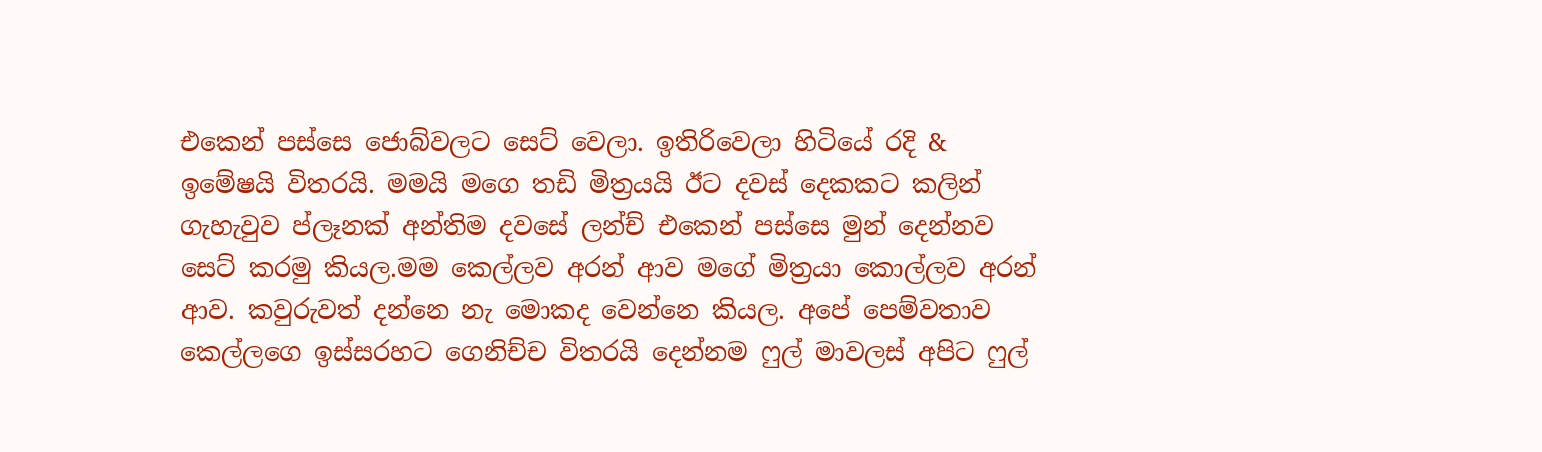එකෙන් පස්සෙ ජොබ්වලට සෙට් වෙලා. ඉතිරිවෙලා හිටියේ රදි & ඉමේෂයි විතරයි. මමයි මගෙ තඩි මිත්‍රයයි ඊට දවස් දෙකකට කලින් ගැහැවුව ප්ලෑනක් අන්තිම දවසේ ලන්ච් එකෙන් පස්සෙ මුන් දෙන්නව සෙට් කරමු කියල.මම කෙල්ලව අරන් ආව මගේ මිත්‍රයා කොල්ලව අරන් ආව. කවුරුවත් දන්නෙ නැ මොකද වෙන්නෙ කියල. අපේ පෙම්වතාව කෙල්ලගෙ ඉස්සරහට ගෙනිච්ච විතරයි දෙන්නම ෆුල් මාවලස් අපිට ෆුල්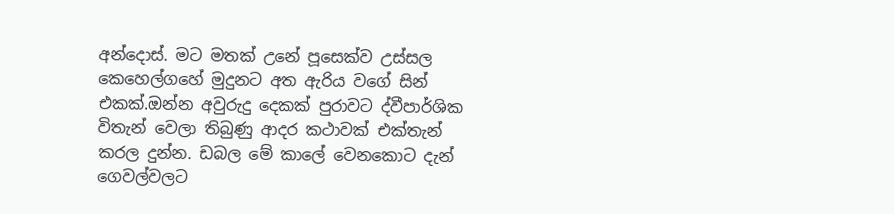අන්දොස්. මට මතක් උනේ පූසෙක්ව උස්සල කෙහෙල්ගහේ මුදුනට අත ඇරිය වගේ සින් එකක්.ඔන්න අවුරුදු දෙකක් පුරාවට ද්වීපාර්ශික විතැන් වෙලා තිබුණු ආදර කථාවක් එක්තැන් කරල දුන්න. ඩබල මේ කාලේ වෙනකොට දැන් ගෙවල්වලට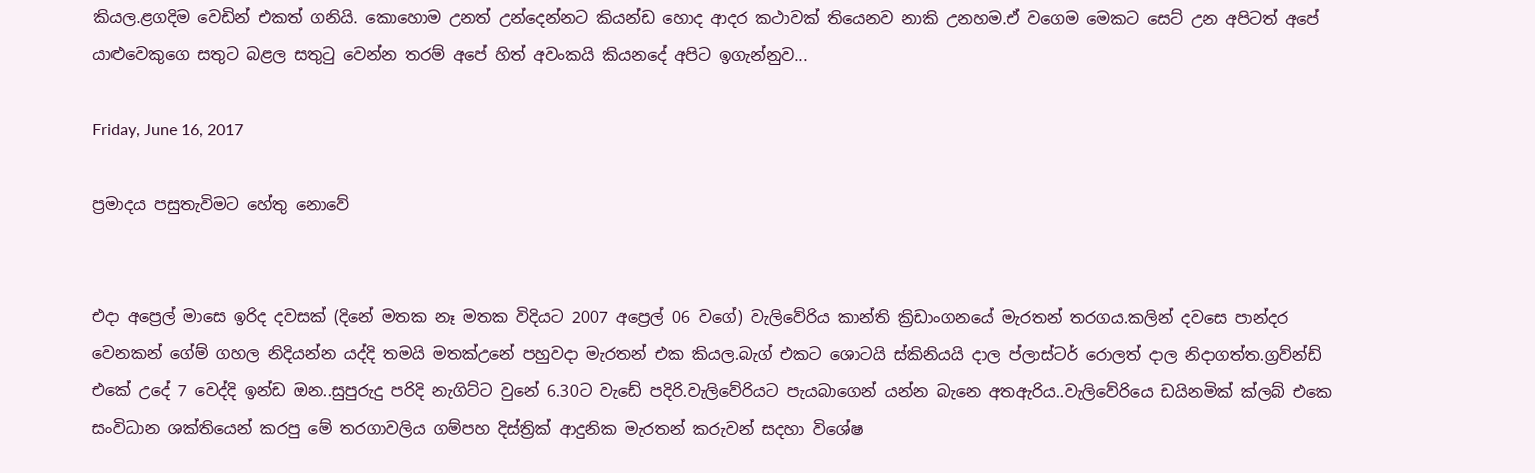කියල.ළගදිම වෙඩින් එකත් ගනියි. කොහොම උනත් උන්දෙන්නට කියන්ඩ හොද ආදර කථාවක් තියෙනව නාකි උනහම.ඒ වගෙම මෙකට සෙට් උන අපිටත් අපේ යාළුවෙකුගෙ සතුට බළල සතුටු වෙන්න තරම් අපේ හිත් අවංකයි කියනදේ අපිට ඉගැන්නුව...

Friday, June 16, 2017

ප්‍රමාදය පසුතැවිමට හේතු නොවේ


එදා අප්‍රෙල් මාසෙ ඉරිද දවසක් (දිනේ මතක නෑ මතක විදියට 2007 අප්‍රෙල් 06 වගේ) වැලිවේරිය කාන්ති ක්‍රිඩාංගනයේ මැරතන් තරගය.කලින් දවසෙ පාන්දර වෙනකන් ගේම් ගහල නිදියන්න යද්දි තමයි මතක්උනේ පහුවදා මැරතන් එක කියල.බැග් එකට ශොටයි ස්කිනියයි දාල ප්ලාස්ටර් රොලත් දාල නිදාගත්ත.ග්‍රව්න්ඩ් එකේ උදේ 7 වෙද්දි ඉන්ඩ ඔන..සුපුරුදු පරිදි නැගිට්ට වුනේ 6.30ට වැඩේ පදිරි.වැලිවේරියට පැයබාගෙන් යන්න බැනෙ අතඇරිය..වැලිවේරියෙ ඩයිනමික් ක්ලබ් එකෙ සංවිධාන ශක්තියෙන් කරපු මේ තරගාවලිය ගම්පහ දිස්ත්‍රික් ආදුනික මැරතන් කරුවන් සදහා විශේෂ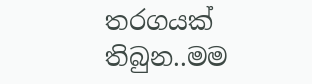තරගයක් තිබුන..මම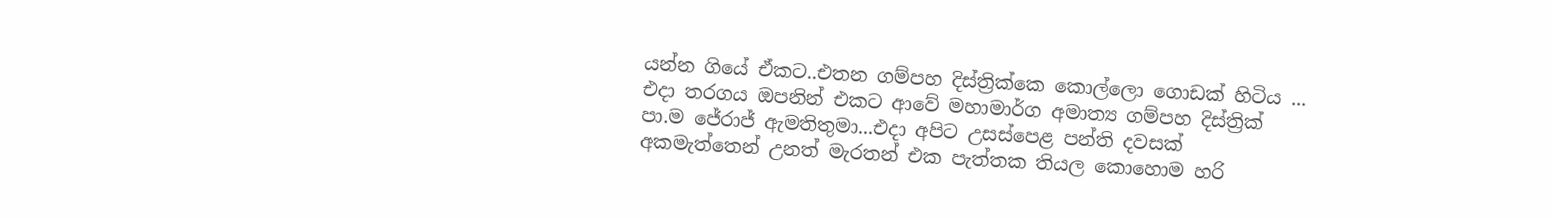යන්න ගියේ ඒකට..එතන ගම්පහ දිස්ත්‍රික්කෙ කොල්ලො ගොඩක් හිටිය ... එදා තරගය ඔපනින් එකට ආවේ මහාමාර්ග අමාත්‍ය ගම්පහ දිස්ත්‍රික් පා.ම ජේරාජ් ඇමතිතුමා...එදා අපිට උසස්පෙළ පන්ති දවසක් අකමැත්තෙන් උනත් මැරතන් එක පැත්තක තියල කොහොම හරි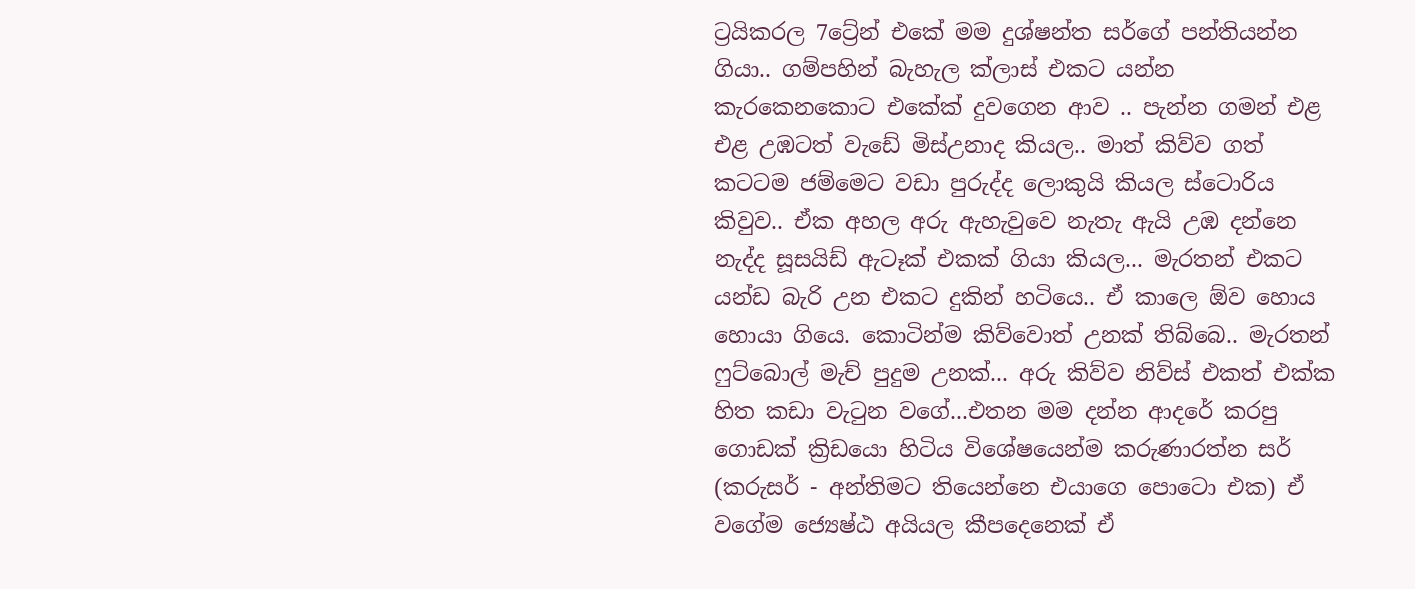ට්‍රයිකරල 7ට්‍රේන් එකේ මම දුශ්ෂන්ත සර්ගේ පන්තියන්න ගියා.. ගම්පහින් බැහැල ක්ලාස් එකට යන්න කැරකෙනකොට එකේක් දුවගෙන ආව .. පැන්න ගමන් එළ එළ උඹටත් වැඩේ මිස්උනාද කියල.. මාත් කිව්ව ගත් කටටම ජම්මෙට වඩා පුරුද්ද ලොකුයි කියල ස්ටොරිය කිවුව.. ඒක අහල අරු ඇහැවුවෙ නැතැ ඇයි උඹ දන්නෙ නැද්ද සූසයිඩ් ඇටෑක් එකක් ගියා කියල... මැරතන් එකට යන්ඩ බැරි උන එකට දුකින් හටියෙ.. ඒ කාලෙ ඕව හොය හොයා ගියෙ. කොටින්ම කිව්වොත් උනක් තිබ්බෙ.. මැරතන් ෆුට්බොල් මැච් පුදුම උනක්... අරු කිව්ව නිව්ස් එකත් එක්ක හිත කඩා වැටුන වගේ...එතන මම දන්න ආදරේ කරපු ගොඩක් ක්‍රිඩයො හිටිය විශේෂයෙන්ම කරුණාරත්න සර් (කරුසර් - අන්තිමට තියෙන්නෙ එයාගෙ පොටො එක) ඒ වගේම ජ්‍යෙෂ්ඨ අයියල කීපදෙනෙක් ඒ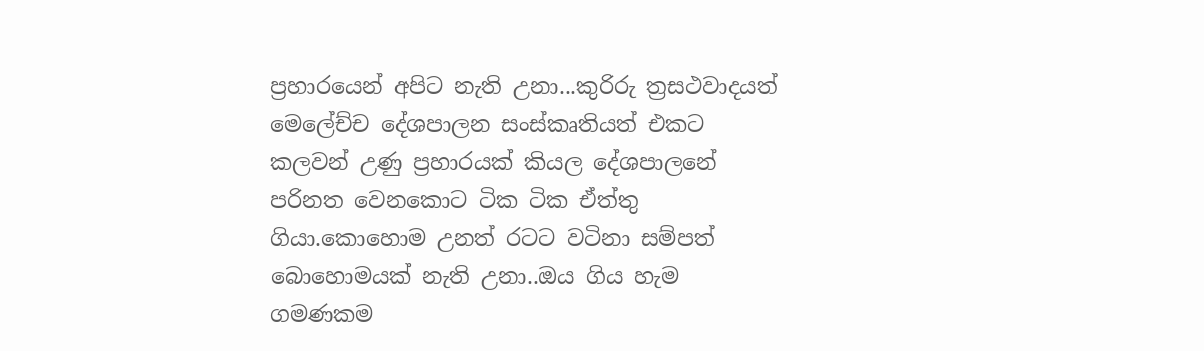ප්‍රහාරයෙන් අපිට නැති උනා...කුරිරු ත්‍රසථවාදයත් මෙලේච්ච දේශපාලන සංස්කෘතියත් එකට කලවන් උණු ප්‍රහාරයක් කියල දේශපාලනේ පරිනත වෙනකොට ටික ටික ඒත්තු ගියා.කොහොම උනත් රටට වටිනා සම්පත් බොහොමයක් නැති උනා..ඔය ගිය හැම ගමණකම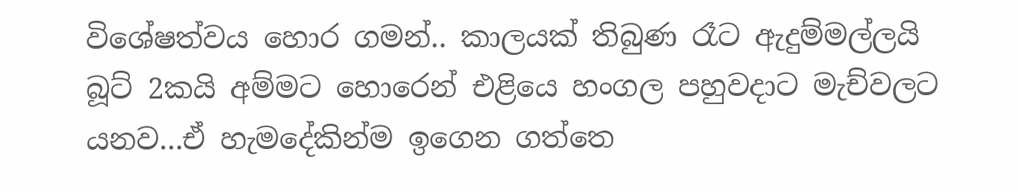විශේෂත්වය හොර ගමන්.. කාලයක් තිබුණ රෑට ඇදුම්මල්ලයි බූට් 2කයි අම්මට හොරෙන් එළියෙ හංගල පහුවදාට මැච්වලට යනව...ඒ හැමදේකින්ම ඉගෙන ගත්තෙ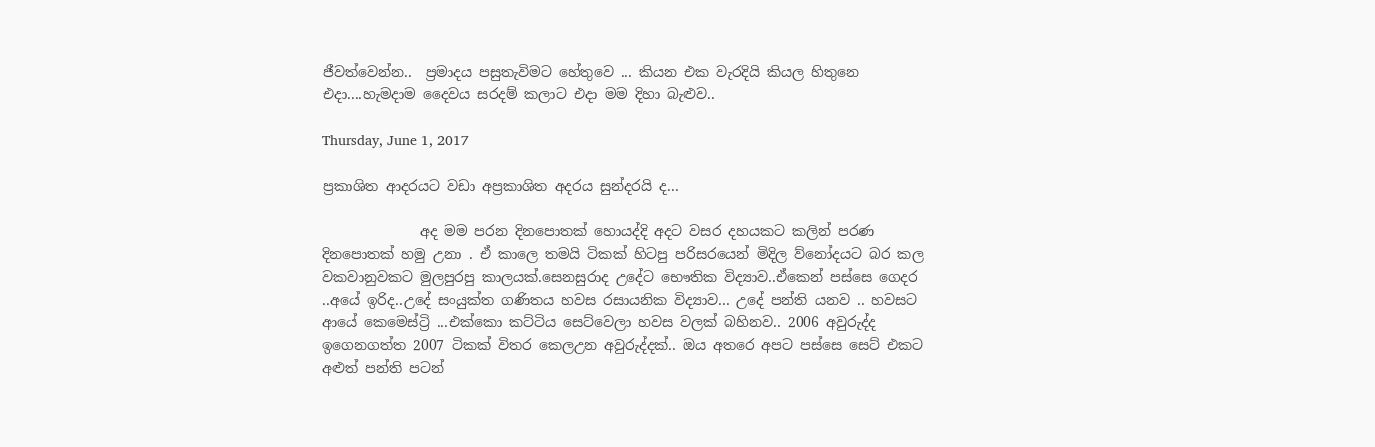ජීවත්වෙන්න..  ප්‍රමාදය පසුතැවිමට හේතුවෙ ... කියන එක වැරදියි කියල හිතුනෙ එදා....හැමදාම දෛවය සරදම් කලාට එදා මම දිහා බැළුව..

Thursday, June 1, 2017

ප්‍රකාශිත ආදරයට වඩා අප්‍රකාශිත අදරය සුන්දරයි ද...

              අද මම පරන දිනපොතක් හොයද්දි අදට වසර දහයකට කලින් පරණ දිනපොතක් හමු උනා . ඒ කාලෙ තමයි ටිකක් හිටපු පරිසරයෙන් මිදිල ව්නෝදයට බර කල වකවානුවකට මුලපුරපු කාලයක්.සෙනසුරාද උදේට භෞතික විද්‍යාව..ඒකෙන් පස්සෙ ගෙදර ..අයේ ඉරිද..උදේ සංයුක්ත ගණිතය හවස රසායනික විද්‍යාව... උදේ පන්ති යනව .. හවසට ආයේ කෙමෙස්ට්‍රි ...එක්කො කට්ටිය සෙට්වෙලා හවස වලක් බහිනව.. 2006 අවුරුද්ද ඉගෙනගත්ත 2007 ටිකක් විතර කෙලඋන අවුරුද්දක්.. ඔය අතරෙ අපට පස්සෙ සෙට් එකට අළුත් පන්ති පටන්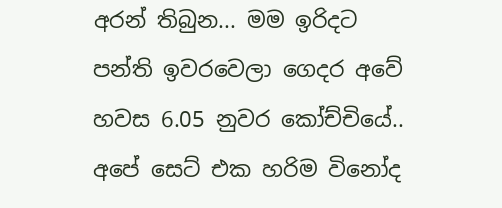අරන් තිබුන... මම ඉරිදට පන්ති ඉවරවෙලා ගෙදර අවේ හවස 6.05 නුවර කෝච්චියේ.. අපේ සෙට් එක හරිම විනෝද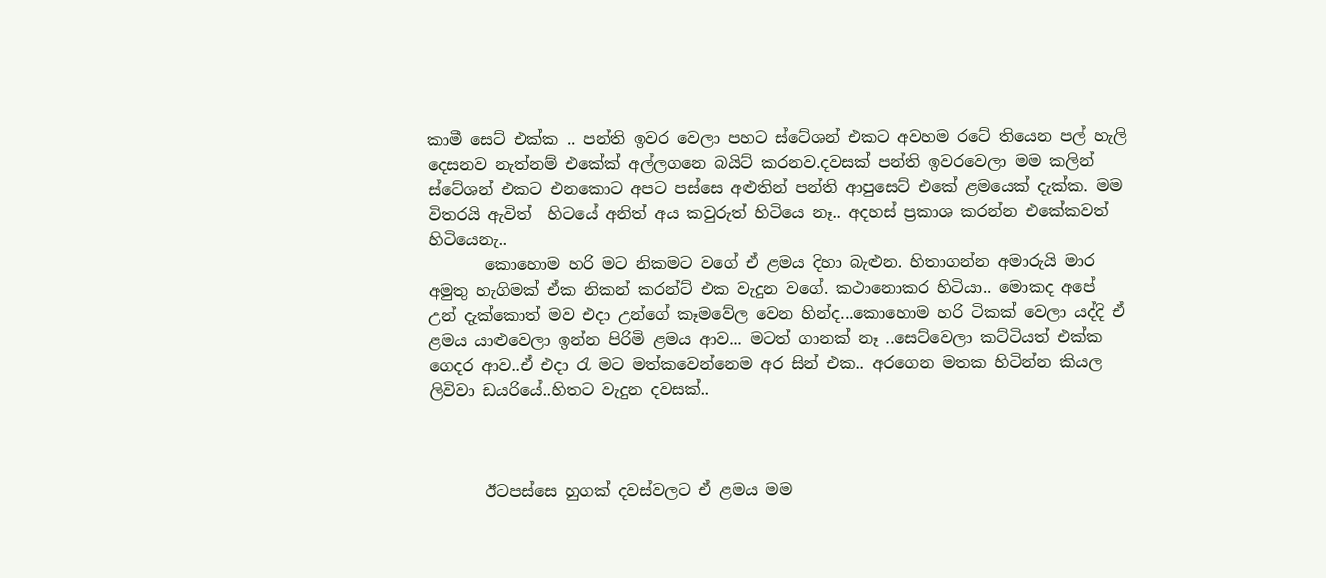කාමී සෙට් එක්ක .. පන්ති ඉවර වෙලා පහට ස්ටේශන් එකට අවහම රටේ තියෙන පල් හැලි දෙසනව නැත්නම් එකේක් අල්ලගනෙ බයිට් කරනව.දවසක් පන්ති ඉවරවෙලා මම කලින් ස්ටේශන් එකට එනකොට අපට පස්සෙ අළුතින් පන්ති ආපුසෙට් එකේ ළමයෙක් දැක්ක. මම විතරයි ඇවිත්  හිටයේ අනිත් අය කවුරුත් හිටියෙ නෑ.. අදහස් ප්‍රකාශ කරන්න එකේකවත් හිටියෙනැ..
       කොහොම හරි මට නිකමට වගේ ඒ ළමය දිහා බැළුන. හිතාගන්න අමාරුයි මාර අමුතු හැගිමක් ඒක නිකන් කරන්ට් එක වැදුන වගේ. කථානොකර හිටියා.. මොකද අපේ උන් දැක්කොත් මව එදා උන්ගේ කෑමවේල වෙන හින්ද...කොහොම හරි ටිකක් වෙලා යද්දි ඒ ළමය යාළුවෙලා ඉන්න පිරිමි ළමය ආව... මටත් ගානක් නෑ ..සෙට්වෙලා කට්ටියත් එක්ක ගෙදර ආව..ඒ එදා රැ මට මත්කවෙන්නෙම අර සින් එක.. අරගෙන මතක හිටින්න කියල ලිවිවා ඩයරියේ..හිතට වැදුන දවසක්..



       ඊටපස්සෙ හුගක් දවස්වලට ඒ ළමය මම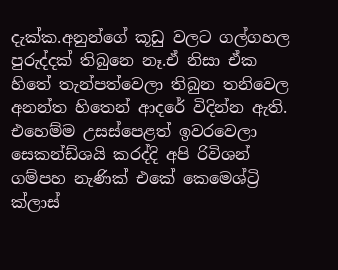දැක්ක.අනුන්ගේ කූඩු වලට ගල්ගහල පුරුද්දක් තිබුනෙ නෑ.ඒ නිසා ඒක හිතේ තැන්පත්වෙලා තිබුන තනිවෙල අනන්ත හිතෙන් ආදරේ විදින්න ඇති. එහෙම්ම උසස්පෙළත් ඉවරවෙලා සෙකන්ඩ්ශයි කරද්දි අපි රිවිශන් ගම්පහ නැණික් එකේ කෙමෙශ්ට්‍රි ක්ලාස්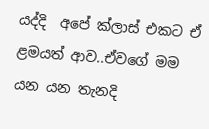යද්දි  අපේ ක්ලාස් එකට ඒ ළමයත් ආව..ඒවගේ මම යන යන තැනදි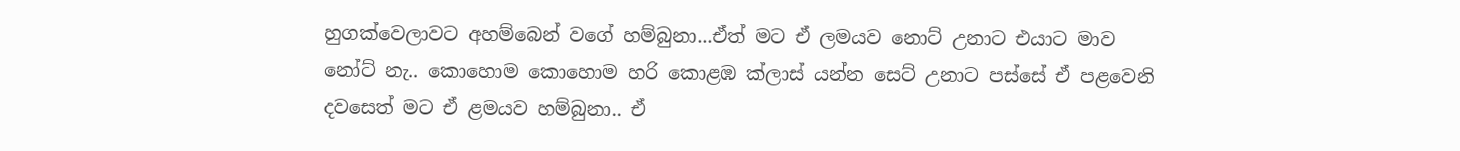හුගක්වෙලාවට අහම්බෙන් වගේ හම්බුනා...ඒත් මට ඒ ලමයව නොට් උනාට එයාට මාව නෝට් නැ.. කොහොම කොහොම හරි කොළඹ ක්ලාස් යන්න සෙට් උනාට පස්සේ ඒ පළවෙනි දවසෙත් මට ඒ ළමයව හම්බුනා.. ඒ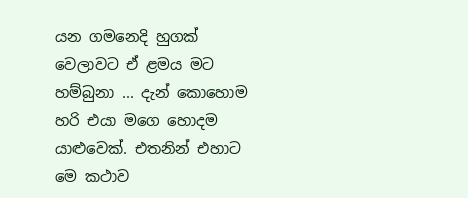යන ගමනෙදි හුගක් වෙලාවට ඒ ළමය මට හම්බුනා ... දැන් කොහොම හරි එයා මගෙ හොදම යාළුවෙක්. එතනින් එහාට මෙ කථාව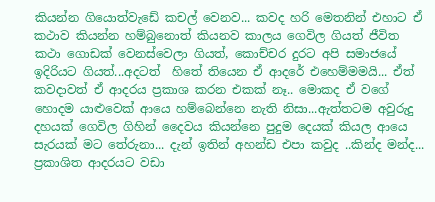කියන්න ගියොත්වැඩේ කචල් වෙනව... කවද හරි මෙතනින් එහාට ඒ කථාව කියන්න හම්බුනොත් කියනව කාලය ගෙවිල ගියත් ජීවිත කථා ගොඩක් වෙනස්වෙලා ගියත්, කොච්චර දුරට අපි සමාජයේ ඉදිරියට ගියත්...අදටත්  හිතේ තියෙන ඒ ආදරේ එහෙම්මමයි... ඒත් කවදාවත් ඒ ආදරය ප්‍රකාශ කරන එකක් නෑ.. මොකද ඒ වගේ හොදම යාළුවෙක් ආයෙ හම්බෙන්නෙ නැති නිසා...ඇත්තටම අවුරුදු දහයක් ගෙවිල ගිහින් දෛවය කියන්නෙ පුදුම දෙයක් කියල ආයෙ සැරයක් මට තේරුනා... දැන් ඉතින් අහන්ඩ එපා කවුද ..කින්ද මන්ද...
ප්‍රකාශිත ආදරයට වඩා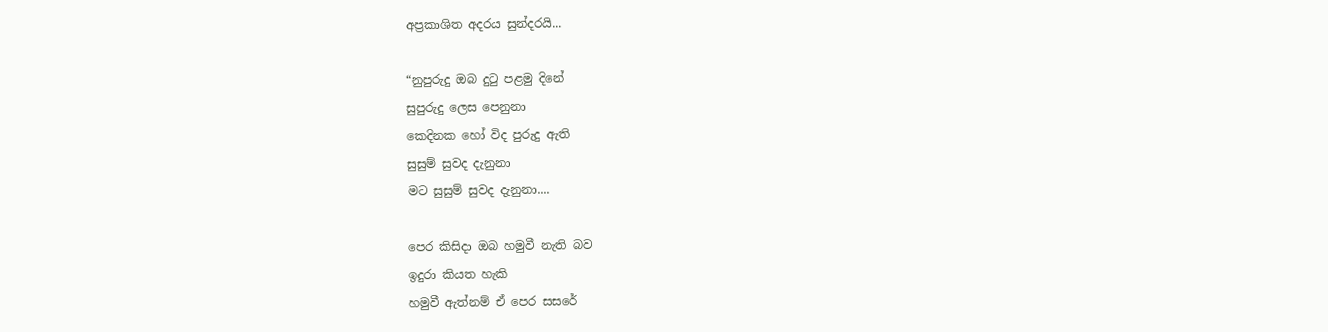අප්‍රකාශිත අදරය සුන්දරයි...

“නුපුරුදු ඔබ දුටු පළමු දිනේ
සුපුරුදු ලෙස පෙනුනා
කෙදිනක හෝ විද පුරුදු ඇති
සුසුම් සුවද දැනුනා
මට සුසුම් සුවද දැනුනා....

පෙර කිසිදා ඔබ හමුවී නැති බව
ඉදුරා කියත හැකි
හමුවී ඇත්නම් ඒ පෙර සසරේ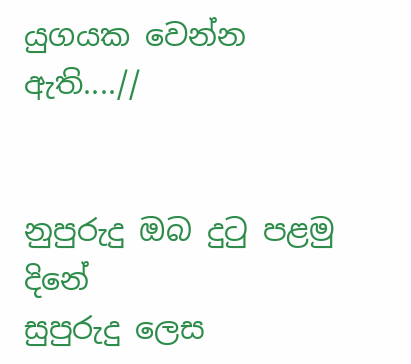යුගයක වෙන්න ඇති....//


නුපුරුදු ඔබ දුටු පළමු දිනේ
සුපුරුදු ලෙස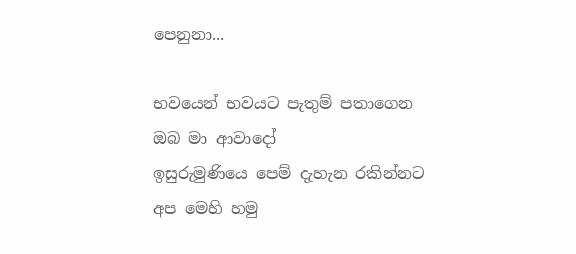පෙනුනා...

භවයෙන් භවයට පැතුම් පතාගෙන
ඔබ මා ආවාදෝ
ඉසුරුමුණියෙ පෙම් දැහැන රකින්නට
අප මෙහි හමු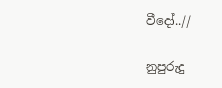වීදෝ..//

නුපුරුදු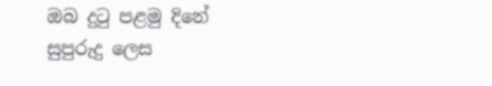ඔබ දුටු පළමු දිනේ
සුපුරුදු ලෙස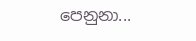පෙනුනා...